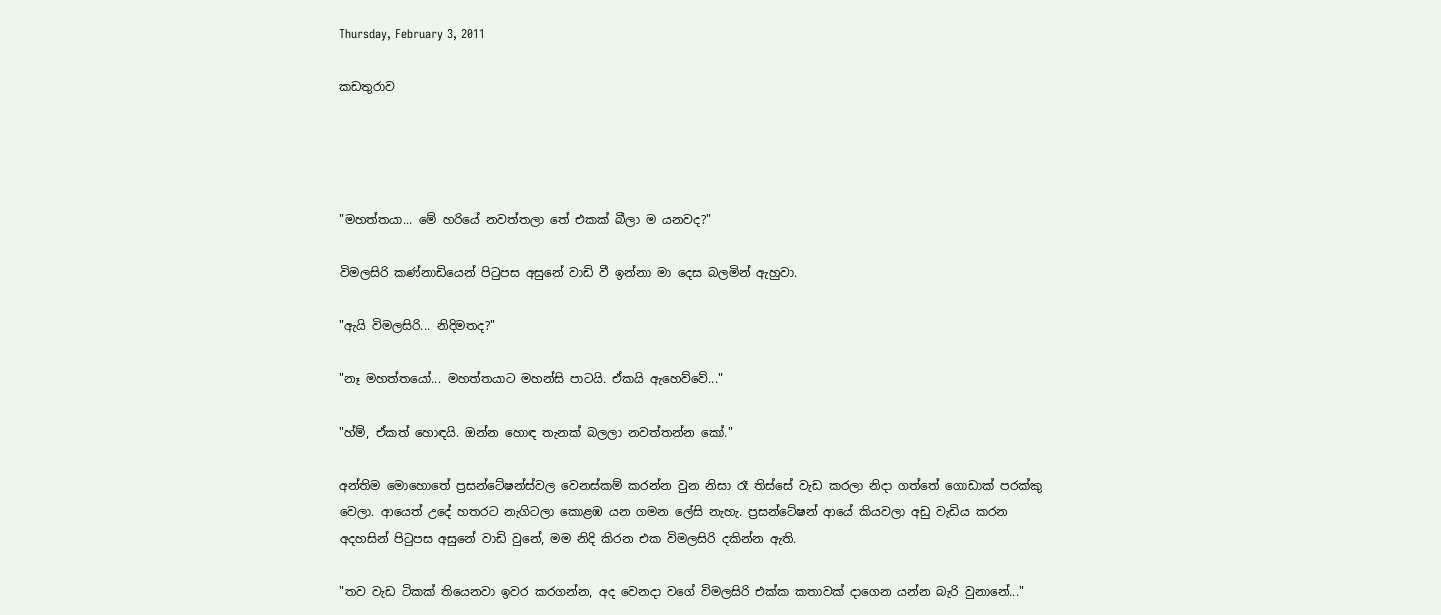Thursday, February 3, 2011

කඩතුරාව




"මහත්තයා... මේ හරියේ නවත්තලා තේ එකක් බීලා ම යනවද?"

විමලසිරි කණ්නාඩියෙන් පිටුපස අසුනේ වාඩි වී ඉන්නා මා දෙස බලමින් ඇහුවා.

"ඇයි විමලසිරි... නිදිමතද?"

"නෑ මහත්තයෝ... මහත්තයාට මහන්සි පාටයි. ඒකයි ඇහෙව්වේ..."

"හ්ම්, ඒකත් හොඳයි. ඔන්න හොඳ තැනක් බලලා නවත්තන්න කෝ."

අන්තිම මොහොතේ ප්‍රසන්ටේෂන්ස්වල වෙනස්කම් කරන්න වුන නිසා රෑ තිස්සේ වැඩ කරලා නිදා ගත්තේ ගොඩාක් පරක්කු වෙලා. ආයෙත් උදේ හතරට නැගිටලා කොළඹ යන ගමන ලේසි නැහැ. ප්‍රසන්ටේෂන් ආයේ කියවලා අඩු වැඩිය කරන අදහසින් පිටුපස අසුනේ වාඩි වුනේ, මම නිදි කිරන එක විමලසිරි දකින්න ඇති.

"තව වැඩ ටිකක් තියෙනවා ඉවර කරගන්න, අද වෙනදා වගේ විමලසිරි එක්ක කතාවක් දාගෙන යන්න බැරි වුනානේ..."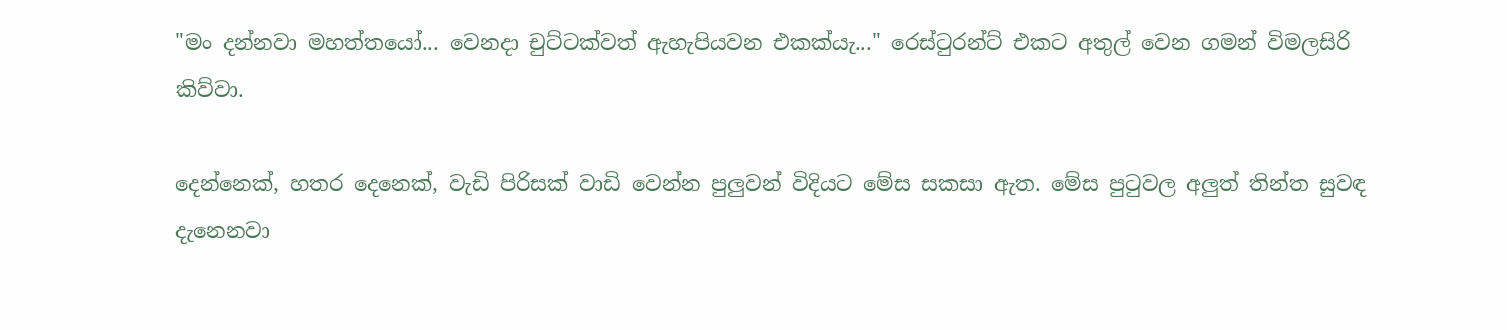"මං දන්නවා මහත්තයෝ... වෙනදා චුට්ටක්වත් ඇහැපියවන එකක්යැ..." රෙස්ටුරන්ට් එකට අතුල් වෙන ගමන් විමලසිරි කිව්වා.

දෙන්නෙක්, හතර දෙනෙක්, වැඩි පිරිසක් වාඩි වෙන්න පුලුවන් විදියට මේස සකසා ඇත. මේස පුටුවල අලුත් තින්ත සුවඳ දැනෙනවා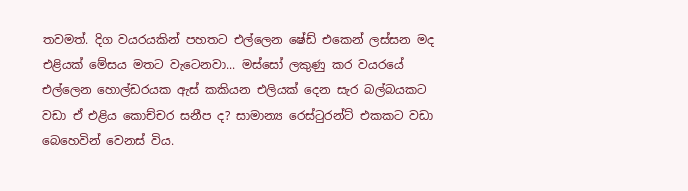තවමත්. දිග වයරයකින් පහතට එල්ලෙන ෂේඩ් එකෙන් ලස්සන මද එළියක් මේසය මතට වැටෙනවා... මස්සෝ ලකුණු කර වයරයේ එල්ලෙන හොල්ඩරයක ඇස් කකියන එලියක් දෙන සැර බල්බයකට වඩා ඒ එළිය කොච්චර සනීප ද? සාමාන්‍ය රෙස්ටුරන්ට් එකකට වඩා බෙහෙවින් වෙනස් විය.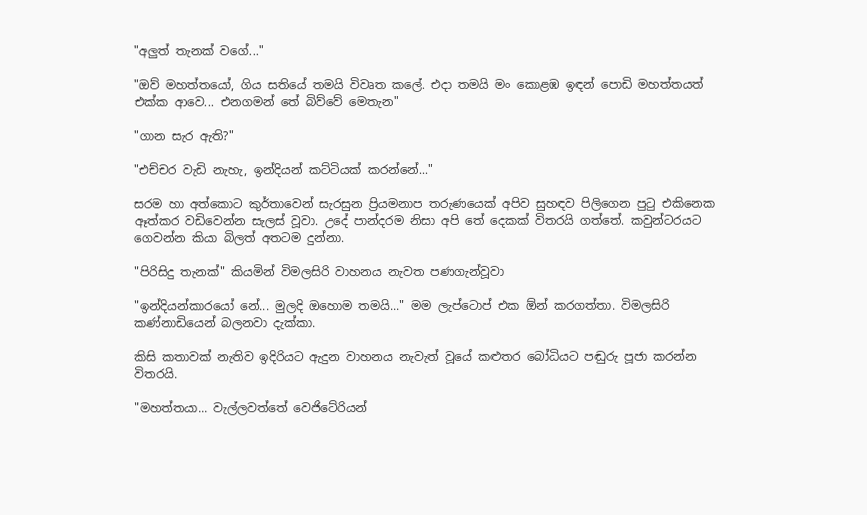"අලුත් තැනක් වගේ..."

"ඔව් මහත්තයෝ, ගිය සතියේ තමයි විවෘත කලේ. එදා තමයි මං කොළඹ ඉඳන් පොඩි මහත්තයත් එක්ක ආවෙ... එනගමන් තේ බිව්වේ මෙතැන"

"ගාන සැර ඇති?"

"එච්චර වැඩි නැහැ, ඉන්දියන් කට්ටියක් කරන්නේ..."

සරම හා අත්කොට කුර්තාවෙන් සැරසුන ප්‍රියමනාප තරුණයෙක් අපිව සුහඳව පිලිගෙන පුටු එකිනෙක ඈත්කර වඩිවෙන්න සැලස් වූවා. උදේ පාන්දරම නිසා අපි තේ දෙකක් විතරයි ගත්තේ. කවුන්ටරයට ගෙවන්න කියා බිලත් අතටම දුන්නා.

"පිරිසිදු තැනක්" කියමින් විමලසිරි වාහනය නැවත පණගැන්වූවා

"ඉන්දියන්කාරයෝ නේ... මුලදි ඔහොම තමයි..." මම ලැප්ටොප් එක ඕන් කරගත්තා. විමලසිරි කණ්නාඩියෙන් බලනවා දැක්කා.

කිසි කතාවක් නැතිව ඉදිරියට ඇදුන වාහනය නැවැත් වූයේ කළුතර බෝධියට පඬුරු පූජා කරන්න විතරයි.

"මහත්තයා... වැල්ලවත්තේ වෙජිටේරියන්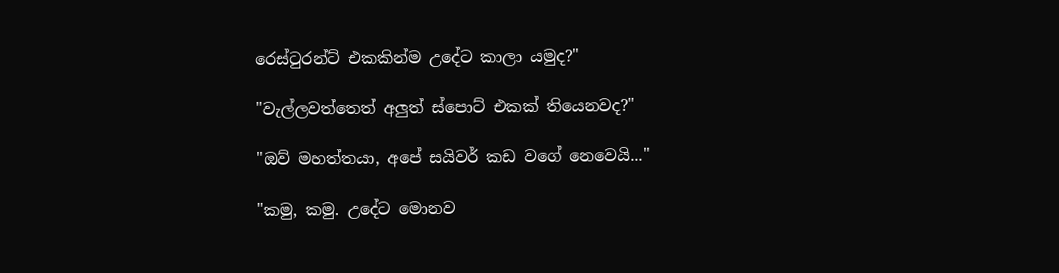රෙස්ටුරන්ට් එකකින්ම උදේට කාලා යමුද?"

"වැල්ලවත්තෙත් අලුත් ස්පොට් එකක් තියෙනවද?"

"ඔව් මහත්තයා, අපේ සයිවර් කඩ වගේ නෙවෙයි..."

"කමු, කමු. උදේට මොනව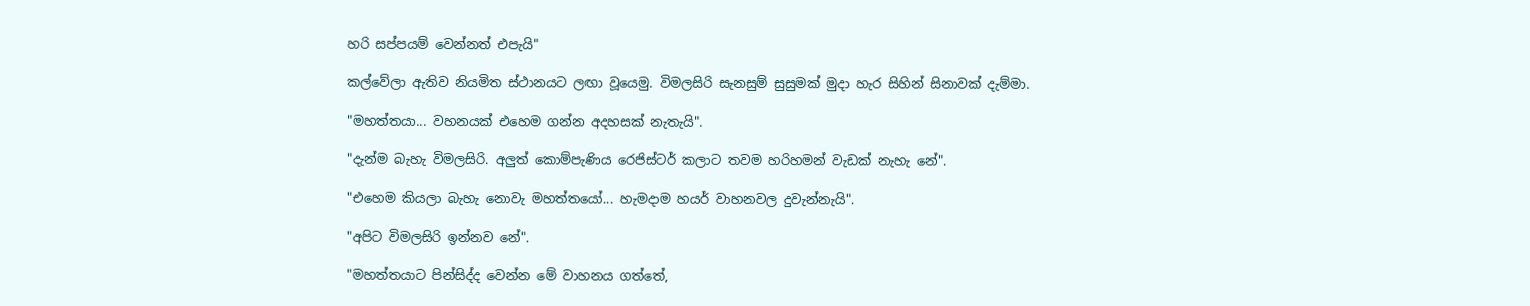හරි සප්පයම් වෙන්නත් එපැයි"

කල්වේලා ඇතිව නියමිත ස්ථානයට ලඟා වූයෙමු. විමලසිරි සැනසුම් සුසුමක් මුදා හැර සිහින් සිනාවක් දැම්මා.

"මහත්තයා... වහනයක් එහෙම ගන්න අදහසක් නැතැයි".

"දැන්ම බැහැ විමලසිරි. අලුත් කොම්පැණිය රෙජිස්ටර් කලාට තවම හරිහමන් වැඩක් නැහැ නේ".

"එහෙම කියලා බැහැ නොවැ මහත්තයෝ... හැමදාම හයර් වාහනවල දුවැන්නැයි".

"අපිට විමලසිරි ඉන්නව නේ".

"මහත්තයාට පින්සිද්ද වෙන්න මේ වාහනය ගත්තේ,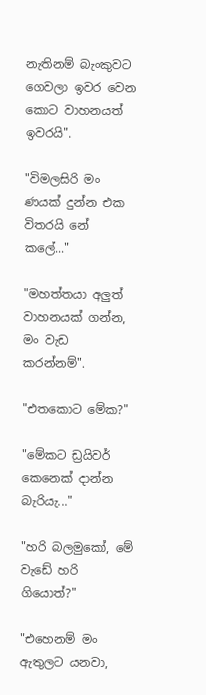නැතිනම් බැංකුවට ගෙවලා ඉවර වෙන කොට වාහනයත් ඉවරයි".

"විමලසිරි මං ණයක් දුන්න එක විතරයි නේ කලේ..."

"මහත්තයා අලුත් වාහනයක් ගන්න, මං වැඩ කරන්නම්".

"එතකොට මේක?"

"මේකට ඩ්‍රයිවර් කෙනෙක් දාන්න බැරියැ..."

"හරි බලමුකෝ, මේ වැඩේ හරි ගියොත්?"

"එහෙනම් මං ඇතුලට යනවා,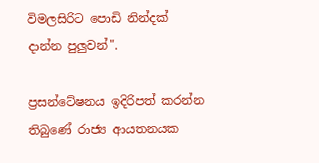විමලසිරිට පොඩි නින්දක් දාන්න පුලුවන්".

ප්‍රසන්ටේෂනය ඉදිරිපත් කරන්න තිබුණේ රාජ්‍ය ආයතනයක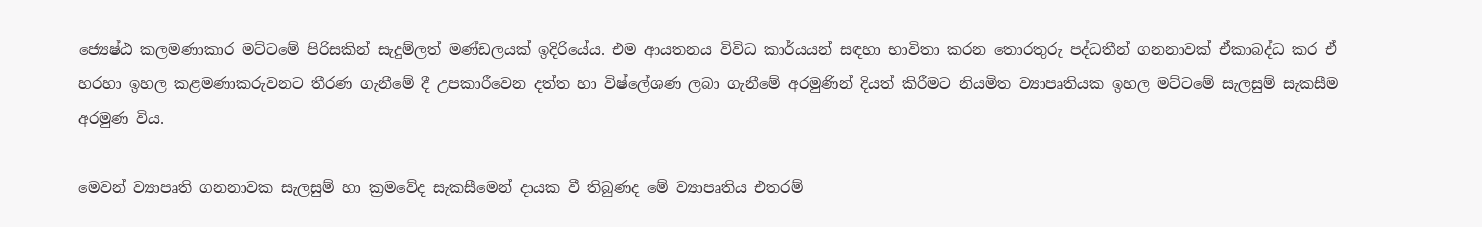ජ්‍යෙෂ්ඨ කලමණාකාර මට්ටමේ පිරිසකින් සැදුම්ලත් මණ්ඩලයක් ඉදිරියේය. එම ආයතනය විවිධ කාර්යයන් සඳහා භාවිතා කරන තොරතුරු පද්ධතීන් ගනනාවක් ඒකාබද්ධ කර ඒ හරහා ඉහල කළමණාකරුවනට තීරණ ගැනීමේ දී උපකාරීවෙන දත්ත හා විෂ්ලේශණ ලබා ගැනීමේ අරමුණින් දියත් කිරීමට නියමිත ව්‍යාපෘතියක ඉහල මට්ටමේ සැලසුම් සැකසීම අරමුණ විය.

මෙවන් ව්‍යාපෘති ගනනාවක සැලසුම් හා ක්‍රමවේද සැකසීමෙන් දායක වී තිබුණද මේ ව්‍යාපෘතිය එතරම්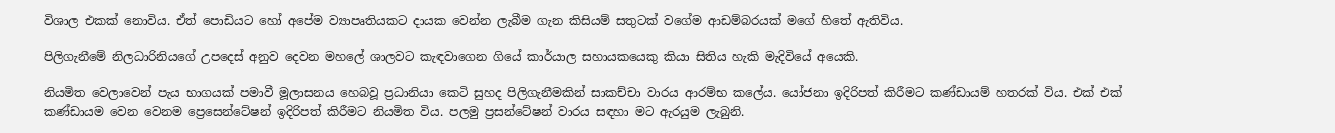විශාල එකක් නොවිය. ඒත් පොඩියට හෝ අපේම ව්‍යාපෘතියකට දායක වෙන්න ලැබීම ගැන කිසියම් සතුටක් වගේම ආඩම්බරයක් මගේ හිතේ ඇතිවිය.

පිලිගැනීමේ නිලධාරිනියගේ උපදෙස් අනුව දෙවන මහලේ ශාලවට කැඳවාගෙන ගියේ කාර්යාල සහායකයෙකු කියා සිතිය හැකි මැදිවියේ අයෙකි.

නියමිත වෙලාවෙන් පැය භාගයක් පමාවී මූලාසනය හෙබවූ ප්‍රධානියා කෙටි සුහද පිලිගැනීමකින් සාකච්චා වාරය ආරම්භ කලේය. යෝජනා ඉදිරිපත් කිරීමට කණ්ඩායම් හතරක් විය. එක් එක් කණ්ඩායම වෙන වෙනම ප්‍රෙසෙන්ටේෂන් ඉදිරිපත් කිරීමට නියමිත විය. පලමු ප්‍රසන්ටේෂන් වාරය සඳහා මට ඇරයුම ලැබුනි.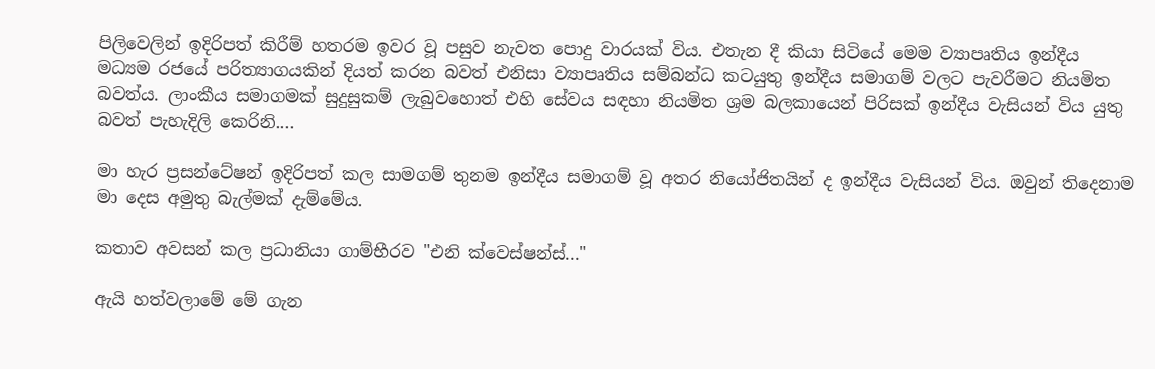පිලිවෙලින් ඉදිරිපත් කිරීම් හතරම ඉවර වූ පසුව නැවත පොදු වාරයක් විය. එතැන දී කියා සිටියේ මෙම ව්‍යාපෘතිය ඉන්දීය මධ්‍යම රජයේ පරිත්‍යාගයකින් දියත් කරන බවත් එනිසා ව්‍යාපෘතිය සම්බන්ධ කටයුතු ඉන්දීය සමාගම් වලට පැවරීමට නියමිත බවත්ය. ලාංකීය සමාගමක් සුදුසුකම් ලැබුවහොත් එහි සේවය සඳහා නියමිත ශ්‍රම බලකායෙන් පිරිසක් ඉන්දීය වැසියන් විය යුතු බවත් පැහැදිලි කෙරිනි....

මා හැර ප්‍රසන්ටේෂන් ඉදිරිපත් කල සාමගම් තුනම ඉන්දීය සමාගම් වූ අතර නියෝජිතයින් ද ඉන්දීය වැසියන් විය. ඔවුන් තිදෙනාම මා දෙස අමුතු බැල්මක් දැම්මේය.

කතාව අවසන් කල ප්‍රධානියා ගාම්භීරව "එනි ක්වෙස්ෂන්ස්..."

ඇයි හත්වලාමේ මේ ගැන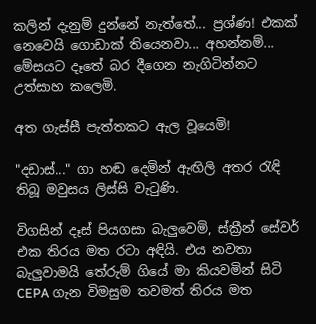කලින් දැනුම් දුන්නේ නැත්තේ... ප්‍රශ්ණ! එකක් නෙවෙයි ගොඩාක් තියෙනවා... අහන්නම්... මේසයට දෑතේ බර දීගෙන නැගිටින්නට උත්සාහ කලෙමි.

අත ගැස්සී පැත්තකට ඇල වූයෙමි!

"දඩාස්..." ගා හඬ දෙමින් ඇඟිලි අතර රැඳි තිබූ මවුසය ලිස්සි වැටුණි.

විගසින් දෑස් පියගසා බැලුවෙමි, ස්ක්‍රීන් සේවර් එක තිරය මත රටා අඳියි. එය නවතා බැලුවාමයි තේරුම් ගියේ මා කියවමින් සිටි
CEPA ගැන විමසුම තවමත් තිරය මත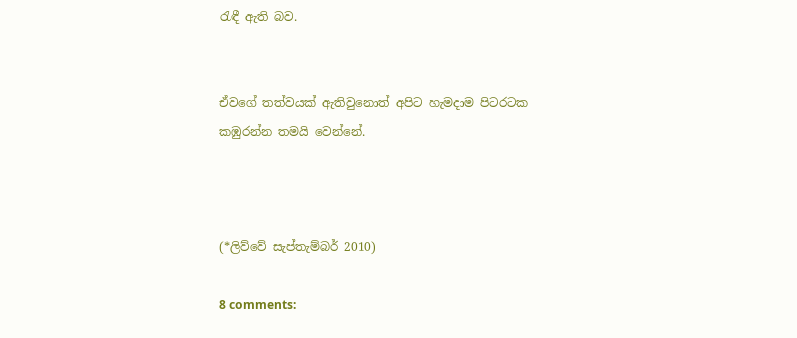රැඳී ඇති බව.


ඒවගේ තත්වයක් ඇතිවුනොත් අපිට හැමදාම පිටරටක කඹුරන්න තමයි වෙන්නේ.



(*ලිව්වේ සැප්තැම්බර් 2010)

8 comments: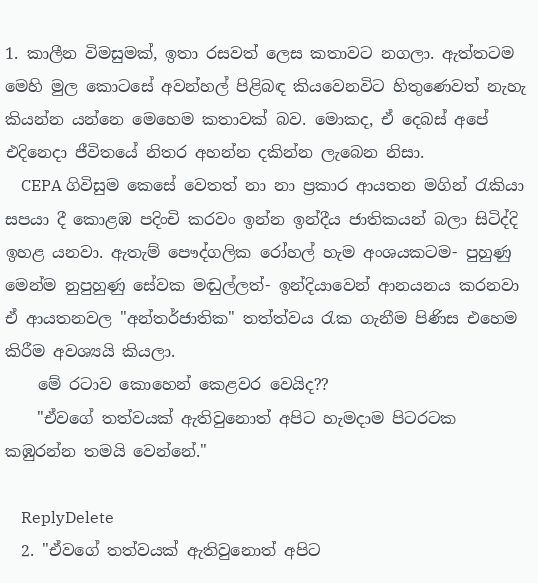1. කාලීන විමසුමක්, ඉතා රසවත් ලෙස කතාවට නගලා. ඇත්තටම මෙහි මුල කොටසේ අවන්හල් පිළිබඳ කියවෙනවිට හිතුණෙවත් නැහැ කියන්න යන්නෙ මෙහෙම කතාවක් බව. මොකද, ඒ දෙබස් අපේ එදිනෙදා ජීවිතයේ නිතර අහන්න දකින්න ලැබෙන නිසා.
    CEPA ගිවිසුම කෙසේ වෙතත් නා නා ප්‍රකාර ආයතන මගින් රැකියා සපයා දී කොළඹ පදිංචි කරවං ඉන්න ඉන්දීය ජාතිකයන් බලා සිටිද්දි ඉහළ යනවා. ඇතැම් පෞද්ගලික රෝහල් හැම අංශයකටම- පුහුණු මෙන්ම නුපුහුණු සේවක මඬුල්ලත්- ඉන්දියාවෙන් ආනයනය කරනවා ඒ ආයතනවල "අන්තර්ජාතික" තත්ත්වය රැක ගැනීම පිණිස එහෙම කිරීම අවශ්‍යයි කියලා.
    මේ රටාව කොහෙන් කෙළවර වෙයිද??
    "ඒවගේ තත්වයක් ඇතිවුනොත් අපිට හැමදාම පිටරටක කඹුරන්න තමයි වෙන්නේ."

    ReplyDelete
  2. "ඒවගේ තත්වයක් ඇතිවුනොත් අපිට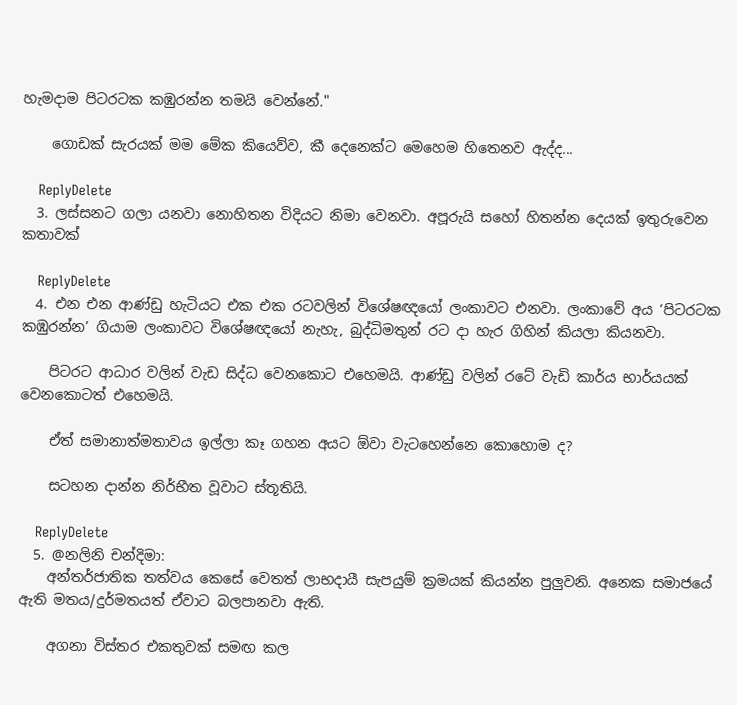හැමදාම පිටරටක කඹුරන්න තමයි වෙන්නේ."

    ගොඩක් සැරයක් මම මේක කියෙව්ව, කී දෙනෙක්ට මෙහෙම හිතෙනව ඇද්ද...

    ReplyDelete
  3. ලස්සනට ගලා යනවා නොහිතන විදියට නිමා වෙනවා. අපූරුයි සහෝ හිතන්න දෙයක් ඉතුරුවෙන කතාවක්

    ReplyDelete
  4. එන එන ආණ්ඩු හැටියට එක එක රටවලින් විශේෂඥයෝ ලංකාවට එනවා. ලංකාවේ අය ‘පිටරටක කඹුරන්න’ ගියාම ලංකාවට විශේෂඥයෝ නැහැ, බුද්ධිමතුන් රට දා හැර ගිහින් කියලා කියනවා.

    පිටරට ආධාර වලින් වැඩ සිද්ධ වෙනකොට එහෙමයි. ආණ්ඩු වලින් රටේ වැඩි කාර්ය භාර්යයක් වෙනකොටත් එහෙමයි.

    ඒත් සමානාත්මතාවය ඉල්ලා කෑ ගහන අයට ඕවා වැටහෙන්නෙ කොහොම ද?

    සටහන දාන්න නිර්භීත වූවාට ස්තූතියි.

    ReplyDelete
  5. @නලිනි චන්දිමා:
    අන්තර්ජාතික තත්වය කෙසේ වෙතත් ලාභදායී සැපයුම් ක්‍රමයක් කියන්න පුලුවනි. අනෙක සමාජයේ ඇති මතය/දුර්මතයත් ඒවාට බලපානවා ඇති.

    අගනා විස්තර එකතුවක් සමඟ කල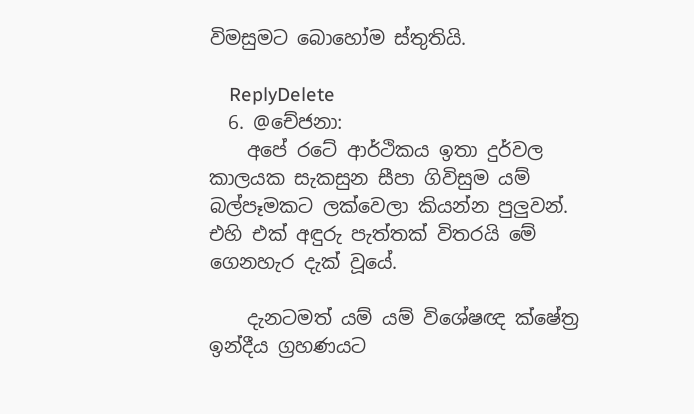විමසුමට බොහෝම ස්තුතියි.

    ReplyDelete
  6. @චේජනා:
    අපේ රටේ ආර්ථිකය ඉතා දුර්වල කාලයක සැකසුන සීපා ගිවිසුම යම් බල්පෑමකට ලක්වෙලා කියන්න පුලුවන්. එහි එක් අඳුරු පැත්තක් විතරයි මේ ගෙනහැර දැක් වූයේ.

    දැනටමත් යම් යම් විශේෂඥ ක්ෂේත්‍ර ඉන්දීය ග්‍රහණයට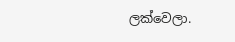ලක්වෙලා.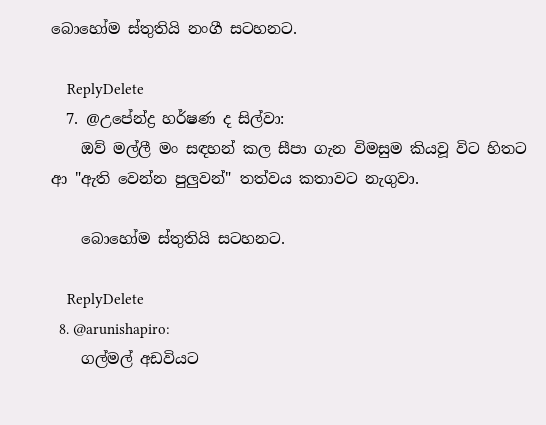බොහෝම ස්තුතියි නංගී සටහනට.

    ReplyDelete
  7. @උපේන්ද්‍ර හර්ෂණ ද සිල්වා:
    ඔව් මල්ලී මං සඳහන් කල සීපා ගැන විමසුම කියවූ විට හිතට ආ "ඇති වෙන්න පුලුවන්" තත්වය කතාවට නැගුවා.

    බොහෝම ස්තුතියි සටහනට.

    ReplyDelete
  8. @arunishapiro:
    ගල්මල් අඩවියට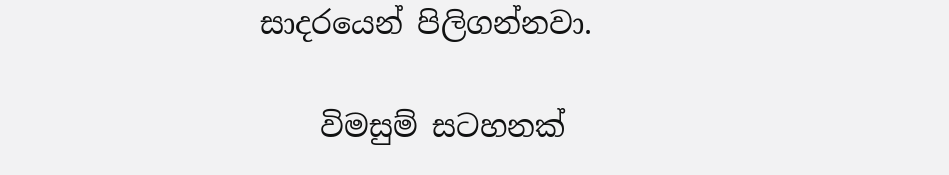සාදරයෙන් පිලිගන්නවා.

    විමසුම් සටහනක්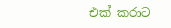එක් කරාට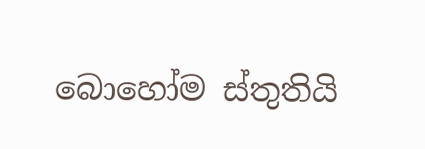බොහෝම ස්තුතියි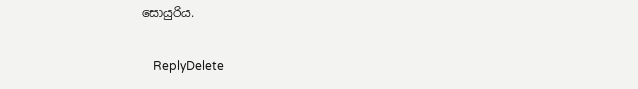සොයුරිය.

    ReplyDelete